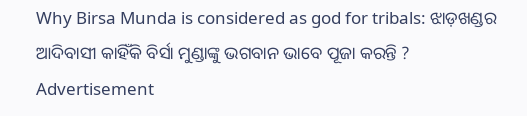Why Birsa Munda is considered as god for tribals: ଝାଡ଼ଖଣ୍ଡର ଆଦିବାସୀ କାହିଁକି ବିର୍ସା ମୁଣ୍ଡାଙ୍କୁ ଭଗବାନ ଭାବେ ପୂଜା କରନ୍ତି ?
Advertisement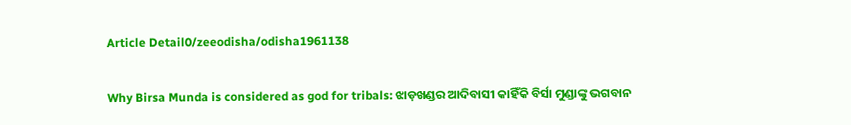Article Detail0/zeeodisha/odisha1961138

Why Birsa Munda is considered as god for tribals: ଝାଡ଼ଖଣ୍ଡର ଆଦିବାସୀ କାହିଁକି ବିର୍ସା ମୁଣ୍ଡାଙ୍କୁ ଭଗବାନ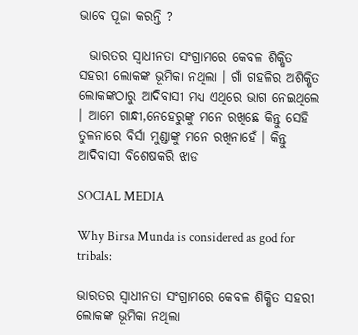ଭାବେ ପୂଜା କରନ୍ତି ?

  ଭାରତର ସ୍ୱାଧୀନତା ସଂଗ୍ରାମରେ କେବଳ ଶିକ୍ଷିତ ସହରୀ ଲୋକଙ୍କ ଭୂମିକା ନଥିଲା । ଗାଁ ଗହଳିର ଅଶିକ୍ଷିତ ଲୋକଙ୍କଠାରୁ ଆଦିବାସୀ ମଧ୍ଯ ଏଥିରେ ଭାଗ ନେଇଥିଲେ । ଆମେ ଗାନ୍ଧୀ,ନେହେରୁଙ୍କୁ ମନେ ରଖିଛେ କିନ୍ତୁ ସେହି ତୁଳନାରେ ବିର୍ସା ମୁଣ୍ଡାଙ୍କୁ ମନେ ରଖିନାହେଁ । କିନ୍ତୁ ଆଦିବାସୀ ବିଶେଷକରି ଝାଡ

SOCIAL MEDIA

Why Birsa Munda is considered as god for tribals:

ଭାରତର ସ୍ୱାଧୀନତା ସଂଗ୍ରାମରେ କେବଳ ଶିକ୍ଷିତ ସହରୀ ଲୋକଙ୍କ ଭୂମିକା ନଥିଲା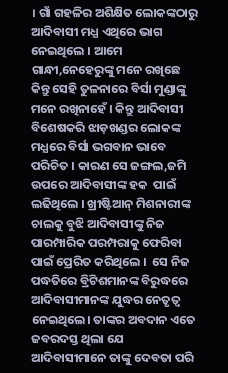। ଗାଁ ଗହଳିର ଅଶିକ୍ଷିତ ଲୋକଙ୍କଠାରୁ ଆଦିବାସୀ ମଧ୍ଯ ଏଥିରେ ଭାଗ ନେଇଥିଲେ । ଆମେ ଗାନ୍ଧୀ,ନେହେରୁଙ୍କୁ ମନେ ରଖିଛେ କିନ୍ତୁ ସେହି ତୁଳନାରେ ବିର୍ସା ମୁଣ୍ଡାଙ୍କୁ ମନେ ରଖିନାହେଁ । କିନ୍ତୁ ଆଦିବାସୀ ବିଶେଷକରି ଝାଡ଼ଖଣ୍ଡର ଲୋକଙ୍କ ମଧ୍ଯରେ ବିର୍ସା ଭଗବାନ ଭାବେ ପରିଚିତ । କାରଣ ସେ ଜଙ୍ଗଲ,ଜମି ଉପରେ ଆଦିବାସୀଙ୍କ ହକ  ପାଇଁ ଲଢିଥିଲେ । ଖ୍ରୀଷ୍ଟିଆନ୍ ମିଶନାରୀଙ୍କ ଚାଲକୁ ବୁଝି ଆଦିବାସୀଙ୍କୁ ନିଜ ପାରମ୍ପାରିକ ପରମ୍ପରାକୁ ଫେରିବା ପାଇଁ ପ୍ରେରିତ କରିଥିଲେ ।  ସେ ନିଜ ପଦ୍ଧତିରେ ବ୍ରିଟିଶମାନଙ୍କ ବିରୁଦ୍ଧରେ ଆଦିବାସୀମାନଙ୍କ ଯୁଦ୍ଧର ନେତୃତ୍ୱ ନେଇଥିଲେ। ତାଙ୍କର ଅବଦାନ ଏତେ ଜବରଦସ୍ତ ଥିଲା ଯେ ଆଦିବାସୀମାନେ ତାଙ୍କୁ ଦେବତା ପରି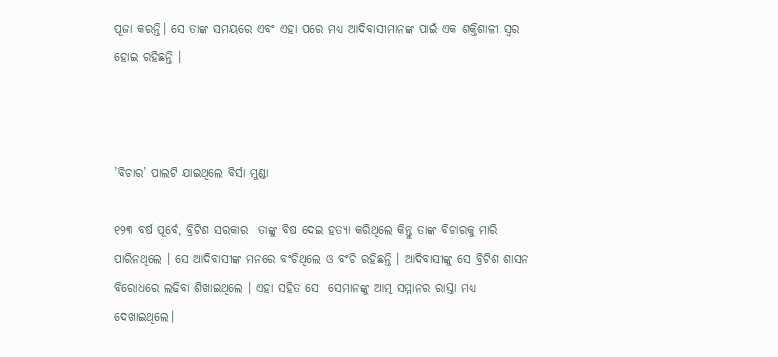ପୂଜା କରନ୍ତି। ସେ ତାଙ୍କ ସମୟରେ ଏବଂ ଏହା ପରେ ମଧ୍ୟ ଆଦିବାସୀମାନଙ୍କ ପାଇଁ ଏକ ଶକ୍ତିଶାଳୀ ସ୍ୱର ହୋଇ ରହିଛନ୍ତି ।



’ବିଚାର’ ପାଲଟି ଯାଇଥିଲେ ବିର୍ସା ମୁଣ୍ଡା

୧୨୩ ବର୍ଷ ପୂର୍ବେ, ବ୍ରିଟିଶ ସରକାର  ତାଙ୍କୁ ବିଷ ଦେଇ ହତ୍ୟା କରିଥିଲେ କିନ୍ତୁ ତାଙ୍କ ବିଚାରକୁ ମାରି ପାରିନଥିଲେ । ସେ ଆଦିବାସୀଙ୍କ ମନରେ ବଂଚିଥିଲେ ଓ ବଂଚି ରହିଛନ୍ତି । ଆଦିବାସୀଙ୍କୁ ସେ ବ୍ରିଟିଶ ଶାସନ ବିରୋଧରେ ଲଢିବା ଶିଖାଇଥିଲେ । ଏହା ସହିତ ସେ  ସେମାନଙ୍କୁ ଆତ୍ମ ସମ୍ମାନର ରାସ୍ତା ମଧ୍ୟ ଦେଖାଇଥିଲେ।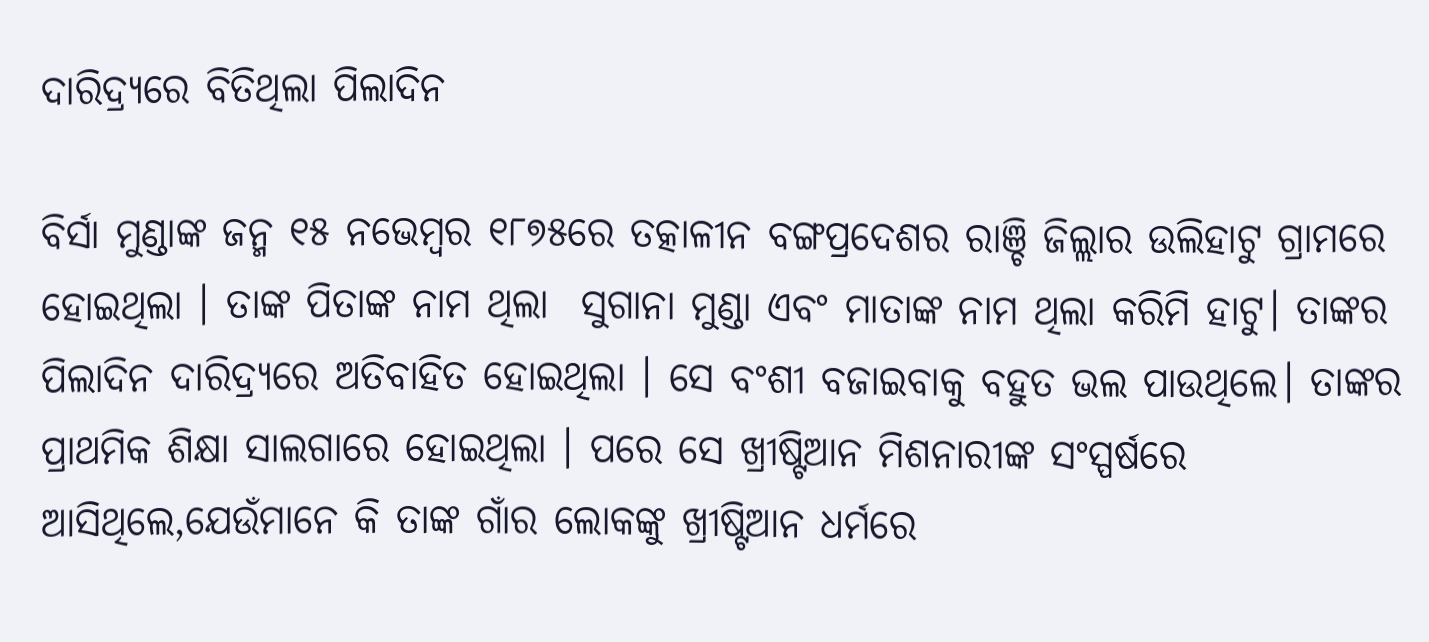ଦାରିଦ୍ର୍ୟରେ ବିତିଥିଲା ପିଲାଦିନ

ବିର୍ସା ମୁଣ୍ଡାଙ୍କ ଜନ୍ମ ୧୫ ନଭେମ୍ବର ୧୮୭୫ରେ ତତ୍କାଳୀନ ବଙ୍ଗପ୍ରଦେଶର ରାଞ୍ଚି ଜିଲ୍ଲାର ଉଲିହାଟୁ ଗ୍ରାମରେ ହୋଇଥିଲା । ତାଙ୍କ ପିତାଙ୍କ ନାମ ଥିଲା  ସୁଗାନା ମୁଣ୍ଡା ଏବଂ ମାତାଙ୍କ ନାମ ଥିଲା କରିମି ହାଟୁ। ତାଙ୍କର ପିଲାଦିନ ଦାରିଦ୍ର୍ୟରେ ଅତିବାହିତ ହୋଇଥିଲା । ସେ ବଂଶୀ ବଜାଇବାକୁ ବହୁତ ଭଲ ପାଉଥିଲେ। ତାଙ୍କର ପ୍ରାଥମିକ ଶିକ୍ଷା ସାଲଗାରେ ହୋଇଥିଲା । ପରେ ସେ ଖ୍ରୀଷ୍ଟିଆନ ମିଶନାରୀଙ୍କ ସଂସ୍ପର୍ଷରେ ଆସିଥିଲେ,ଯେଉଁମାନେ କି ତାଙ୍କ ଗାଁର ଲୋକଙ୍କୁ ଖ୍ରୀଷ୍ଟିଆନ ଧର୍ମରେ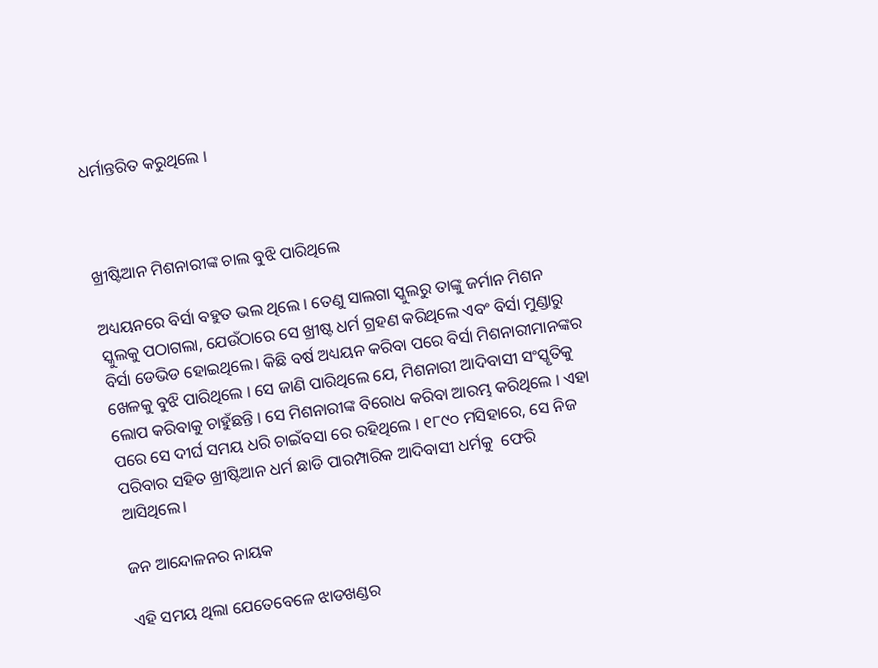ଧର୍ମାନ୍ତରିତ କରୁଥିଲେ ।



ଖ୍ରୀଷ୍ଟିଆନ ମିଶନାରୀଙ୍କ ଚାଲ ବୁଝି ପାରିଥିଲେ

ଅଧ୍ୟୟନରେ ବିର୍ସା ବହୁତ ଭଲ ଥିଲେ । ତେଣୁ ସାଲଗା ସ୍କୁଲରୁ ତାଙ୍କୁ ଜର୍ମାନ ମିଶନ ସ୍କୁଲକୁ ପଠାଗଲା, ଯେଉଁଠାରେ ସେ ଖ୍ରୀଷ୍ଟ ଧର୍ମ ଗ୍ରହଣ କରିଥିଲେ ଏବଂ ବିର୍ସା ମୁଣ୍ଡାରୁ ବିର୍ସା ଡେଭିଡ ହୋଇଥିଲେ। କିଛି ବର୍ଷ ଅଧ୍ୟୟନ କରିବା ପରେ ବିର୍ସା ମିଶନାରୀମାନଙ୍କର ଖେଳକୁ ବୁଝି ପାରିଥିଲେ । ସେ ଜାଣି ପାରିଥିଲେ ଯେ, ମିଶନାରୀ ଆଦିବାସୀ ସଂସ୍କୃତିକୁ ଲୋପ କରିବାକୁ ଚାହୁଁଛନ୍ତି । ସେ ମିଶନାରୀଙ୍କ ବିରୋଧ କରିବା ଆରମ୍ଭ କରିଥିଲେ । ଏହା ପରେ ସେ ଦୀର୍ଘ ସମୟ ଧରି ଚାଇଁବସା ରେ ରହିଥିଲେ । ୧୮୯୦ ମସିହାରେ, ସେ ନିଜ  ପରିବାର ସହିତ ଖ୍ରୀଷ୍ଟିଆନ ଧର୍ମ ଛାଡି ପାରମ୍ପାରିକ ଆଦିବାସୀ ଧର୍ମକୁ  ଫେରି ଆସିଥିଲେ।

ଜନ ଆନ୍ଦୋଳନର ନାୟକ

ଏହି ସମୟ ଥିଲା ଯେତେବେଳେ ଝାଡଖଣ୍ଡର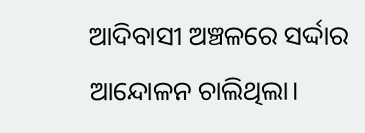ଆଦିବାସୀ ଅଞ୍ଚଳରେ ସର୍ଦ୍ଦାର ଆନ୍ଦୋଳନ ଚାଲିଥିଲା।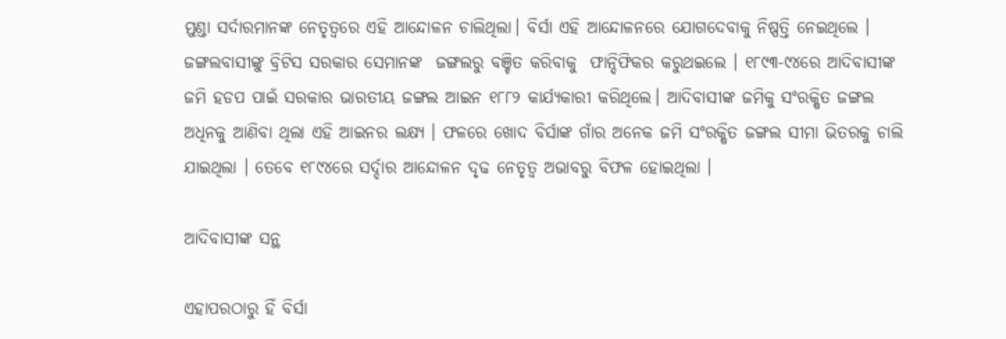ମୁଣ୍ଡା ସର୍ଦାରମାନଙ୍କ ନେତୃତ୍ୱରେ ଏହି ଆନ୍ଦୋଳନ ଚାଲିଥିଲା। ବିର୍ସା ଏହି ଆନ୍ଦୋଳନରେ ଯୋଗଦେବାକୁ ନିଷ୍ପତ୍ତି ନେଇଥିଲେ ।  ଜଙ୍ଗଲବାସୀଙ୍କୁ ବ୍ରିଟିସ ସରକାର ସେମାନଙ୍କ  ଜଙ୍ଗଲରୁ ବଞ୍ଚିତ କରିବାକୁ  ଫାନ୍ଦିଫିକର କରୁଥଇଲେ । ୧୮୯୩-୯୪ରେ ଆଦିବାସୀଙ୍କ ଜମି ହଡପ ପାଇଁ ସରକାର ଭାରତୀୟ ଜଙ୍ଗଲ ଆଇନ ୧୮୮୨ କାର୍ଯ୍ୟକାରୀ କରିଥିଲେ। ଆଦିବାସୀଙ୍କ ଜମିକୁ ସଂରକ୍ଷିତ ଜଙ୍ଗଲ ଅଧିନକୁ ଆଣିବା ଥିଲା ଏହି ଆଇନର ଲକ୍ଷ୍ଯ । ଫଳରେ ଖୋଦ ବିର୍ସାଙ୍କ ଗାଁର ଅନେକ ଜମି ସଂରକ୍ଷିତ ଜଙ୍ଗଲ ସୀମା ଭିତରକୁ ଚାଲି ଯାଇଥିଲା । ତେବେ ୧୮୯୪ରେ ସର୍ଦ୍ଦାର ଆନ୍ଦୋଳନ ଦୃଢ ନେତୃତ୍ୱ ଅଭାବରୁ ବିଫଳ ହୋଇଥିଲା ।

ଆଦିବାସୀଙ୍କ ସନ୍ଥ

ଏହାପରଠାରୁ ହିଁ ବିର୍ସା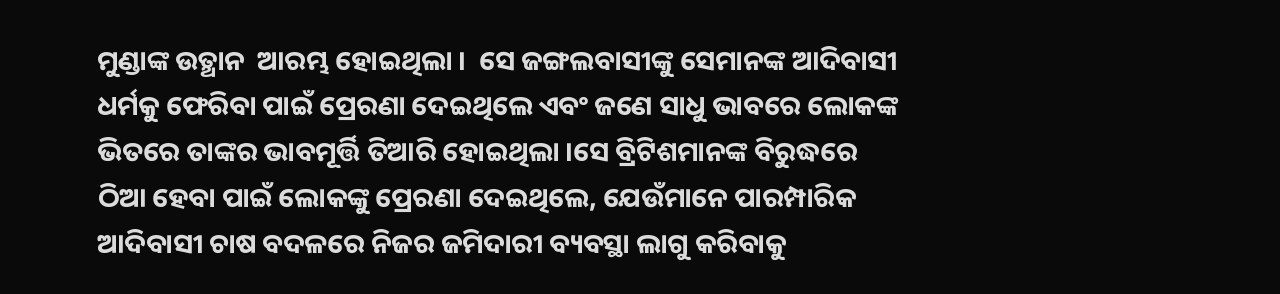ମୁଣ୍ଡାଙ୍କ ଉତ୍ଥାନ  ଆରମ୍ଭ ହୋଇଥିଲା ।  ସେ ଜଙ୍ଗଲବାସୀଙ୍କୁ ସେମାନଙ୍କ ଆଦିବାସୀ ଧର୍ମକୁ ଫେରିବା ପାଇଁ ପ୍ରେରଣା ଦେଇଥିଲେ ଏବଂ ଜଣେ ସାଧୁ ଭାବରେ ଲୋକଙ୍କ ଭିତରେ ତାଙ୍କର ଭାବମୂର୍ତ୍ତି ତିଆରି ହୋଇଥିଲା ।ସେ ବ୍ରିଟିଶମାନଙ୍କ ବିରୁଦ୍ଧରେ ଠିଆ ହେବା ପାଇଁ ଲୋକଙ୍କୁ ପ୍ରେରଣା ଦେଇଥିଲେ, ଯେଉଁମାନେ ପାରମ୍ପାରିକ ଆଦିବାସୀ ଚାଷ ବଦଳରେ ନିଜର ଜମିଦାରୀ ବ୍ୟବସ୍ଥା ଲାଗୁ କରିବାକୁ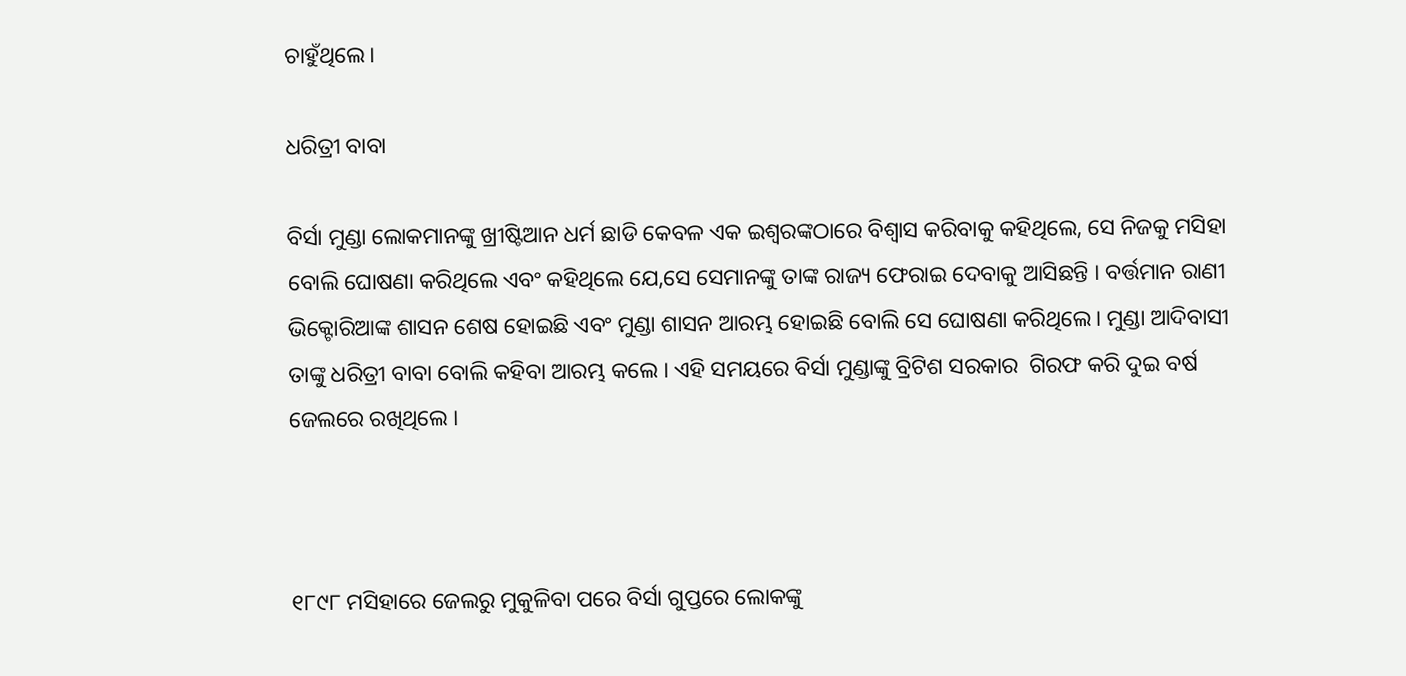ଚାହୁଁଥିଲେ।

ଧରିତ୍ରୀ ବାବା

ବିର୍ସା ମୁଣ୍ଡା ଲୋକମାନଙ୍କୁ ଖ୍ରୀଷ୍ଟିଆନ ଧର୍ମ ଛାଡି କେବଳ ଏକ ଇଶ୍ବରଙ୍କଠାରେ ବିଶ୍ୱାସ କରିବାକୁ କହିଥିଲେ, ସେ ନିଜକୁ ମସିହା ବୋଲି ଘୋଷଣା କରିଥିଲେ ଏବଂ କହିଥିଲେ ଯେ,ସେ ସେମାନଙ୍କୁ ତାଙ୍କ ରାଜ୍ୟ ଫେରାଇ ଦେବାକୁ ଆସିଛନ୍ତି । ବର୍ତ୍ତମାନ ରାଣୀ ଭିକ୍ଟୋରିଆଙ୍କ ଶାସନ ଶେଷ ହୋଇଛି ଏବଂ ମୁଣ୍ଡା ଶାସନ ଆରମ୍ଭ ହୋଇଛି ବୋଲି ସେ ଘୋଷଣା କରିଥିଲେ। ମୁଣ୍ଡା ଆଦିବାସୀ ତାଙ୍କୁ ଧରିତ୍ରୀ ବାବା ବୋଲି କହିବା ଆରମ୍ଭ କଲେ । ଏହି ସମୟରେ ବିର୍ସା ମୁଣ୍ଡାଙ୍କୁ ବ୍ରିଟିଶ ସରକାର  ଗିରଫ କରି ଦୁଇ ବର୍ଷ ଜେଲରେ ରଖିଥିଲେ ।



୧୮୯୮ ମସିହାରେ ଜେଲରୁ ମୁକୁଳିବା ପରେ ବିର୍ସା ଗୁପ୍ତରେ ଲୋକଙ୍କୁ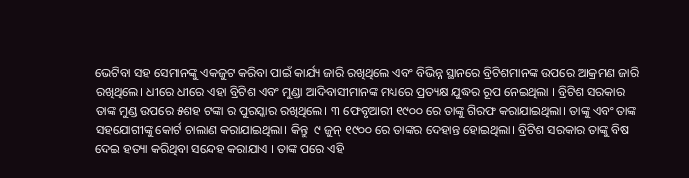ଭେଟିବା ସହ ସେମାନଙ୍କୁ ଏକଜୁଟ କରିବା ପାଇଁ କାର୍ଯ୍ୟ ଜାରି ରଖିଥିଲେ ଏବଂ ବିଭିନ୍ନ ସ୍ଥାନରେ ବ୍ରିଟିଶମାନଙ୍କ ଉପରେ ଆକ୍ରମଣ ଜାରି ରଖିଥିଲେ। ଧୀରେ ଧୀରେ ଏହା ବ୍ରିଟିଶ ଏବଂ ମୁଣ୍ଡା ଆଦିବାସୀମାନଙ୍କ ମଧ୍ୟରେ ପ୍ରତ୍ୟକ୍ଷ ଯୁଦ୍ଧର ରୂପ ନେଇଥିଲା । ବ୍ରିଟିଶ ସରକାର  ତାଙ୍କ ମୁଣ୍ଡ ଉପରେ ୫ଶହ ଟଙ୍କା ର ପୁରସ୍କାର ରଖିଥିଲେ। ୩ ଫେବୃଆରୀ ୧୯୦୦ ରେ ତାଙ୍କୁ ଗିରଫ କରାଯାଇଥିଲା। ତାଙ୍କୁ ଏବଂ ତାଙ୍କ ସହଯୋଗୀଙ୍କୁ କୋର୍ଟ ଚାଲାଣ କରାଯାଇଥିଲା। କିନ୍ତୁ  ୯ ଜୁନ୍ ୧୯୦୦ ରେ ତାଙ୍କର ଦେହାନ୍ତ ହୋଇଥିଲା। ବ୍ରିଟିଶ ସରକାର ତାଙ୍କୁ ବିଷ ଦେଇ ହତ୍ୟା କରିଥିବା ସନ୍ଦେହ କରାଯାଏ । ତାଙ୍କ ପରେ ଏହି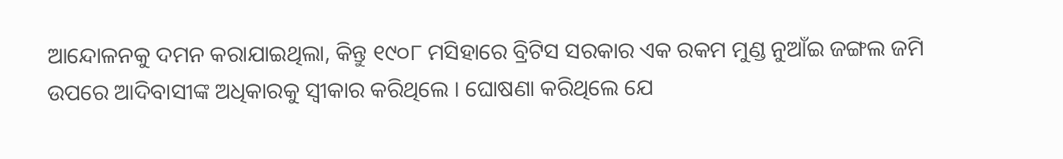ଆନ୍ଦୋଳନକୁ ଦମନ କରାଯାଇଥିଲା, କିନ୍ତୁ ୧୯୦୮ ମସିହାରେ ବ୍ରିଟିସ ସରକାର ଏକ ରକମ ମୁଣ୍ଡ ନୁଆଁଇ ଜଙ୍ଗଲ ଜମି ଉପରେ ଆଦିବାସୀଙ୍କ ଅଧିକାରକୁ ସ୍ୱୀକାର କରିଥିଲେ । ଘୋଷଣା କରିଥିଲେ ଯେ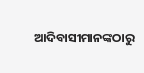ଆଦିବାସୀମାନଙ୍କଠାରୁ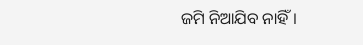ଜମି ନିଆଯିବ ନାହିଁ।